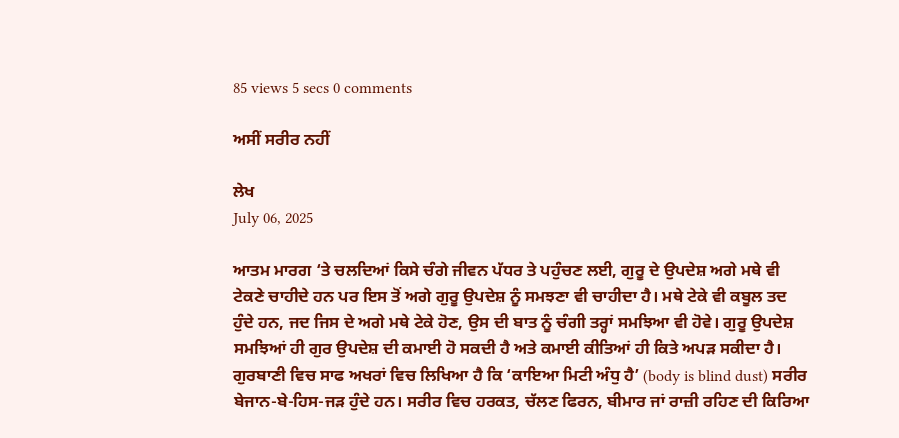85 views 5 secs 0 comments

ਅਸੀਂ ਸਰੀਰ ਨਹੀਂ

ਲੇਖ
July 06, 2025

ਆਤਮ ਮਾਰਗ ‘ਤੇ ਚਲਦਿਆਂ ਕਿਸੇ ਚੰਗੇ ਜੀਵਨ ਪੱਧਰ ਤੇ ਪਹੁੰਚਣ ਲਈ, ਗੁਰੂ ਦੇ ਉਪਦੇਸ਼ ਅਗੇ ਮਥੇ ਵੀ ਟੇਕਣੇ ਚਾਹੀਦੇ ਹਨ ਪਰ ਇਸ ਤੋਂ ਅਗੇ ਗੁਰੂ ਉਪਦੇਸ਼ ਨੂੰ ਸਮਝਣਾ ਵੀ ਚਾਹੀਦਾ ਹੈ। ਮਥੇ ਟੇਕੇ ਵੀ ਕਬੂਲ ਤਦ ਹੁੰਦੇ ਹਨ, ਜਦ ਜਿਸ ਦੇ ਅਗੇ ਮਥੇ ਟੇਕੇ ਹੋਣ, ਉਸ ਦੀ ਬਾਤ ਨੂੰ ਚੰਗੀ ਤਰ੍ਹਾਂ ਸਮਝਿਆ ਵੀ ਹੋਵੇ। ਗੁਰੂ ਉਪਦੇਸ਼ ਸਮਝਿਆਂ ਹੀ ਗੁਰ ਉਪਦੇਸ਼ ਦੀ ਕਮਾਈ ਹੋ ਸਕਦੀ ਹੈ ਅਤੇ ਕਮਾਈ ਕੀਤਿਆਂ ਹੀ ਕਿਤੇ ਅਪੜ ਸਕੀਦਾ ਹੈ।
ਗੁਰਬਾਣੀ ਵਿਚ ਸਾਫ ਅਖਰਾਂ ਵਿਚ ਲਿਖਿਆ ਹੈ ਕਿ ‘ਕਾਇਆ ਮਿਟੀ ਅੰਧੁ ਹੈ’ (body is blind dust) ਸਰੀਰ ਬੇਜਾਨ-ਬੇ-ਹਿਸ-ਜੜ ਹੁੰਦੇ ਹਨ। ਸਰੀਰ ਵਿਚ ਹਰਕਤ, ਚੱਲਣ ਫਿਰਨ, ਬੀਮਾਰ ਜਾਂ ਰਾਜ਼ੀ ਰਹਿਣ ਦੀ ਕਿਰਿਆ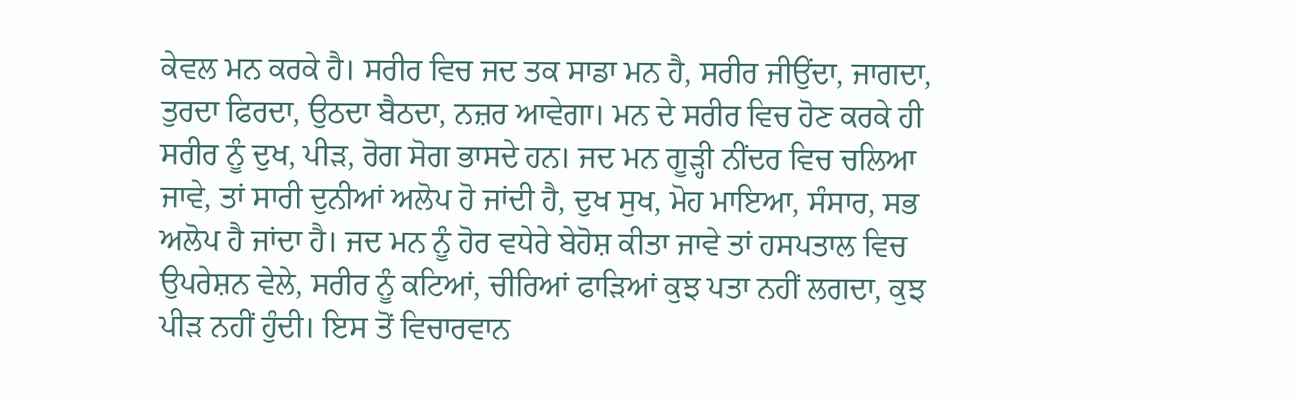ਕੇਵਲ ਮਨ ਕਰਕੇ ਹੈ। ਸਰੀਰ ਵਿਚ ਜਦ ਤਕ ਸਾਡਾ ਮਨ ਹੈ, ਸਰੀਰ ਜੀਉਂਦਾ, ਜਾਗਦਾ, ਤੁਰਦਾ ਫਿਰਦਾ, ਉਠਦਾ ਬੈਠਦਾ, ਨਜ਼ਰ ਆਵੇਗਾ। ਮਨ ਦੇ ਸਰੀਰ ਵਿਚ ਹੋਣ ਕਰਕੇ ਹੀ ਸਰੀਰ ਨੂੰ ਦੁਖ, ਪੀੜ, ਰੋਗ ਸੋਗ ਭਾਸਦੇ ਹਨ। ਜਦ ਮਨ ਗੂੜ੍ਹੀ ਨੀਂਦਰ ਵਿਚ ਚਲਿਆ ਜਾਵੇ, ਤਾਂ ਸਾਰੀ ਦੁਨੀਆਂ ਅਲੋਪ ਹੋ ਜਾਂਦੀ ਹੈ, ਦੁਖ ਸੁਖ, ਮੋਹ ਮਾਇਆ, ਸੰਸਾਰ, ਸਭ ਅਲੋਪ ਹੈ ਜਾਂਦਾ ਹੈ। ਜਦ ਮਨ ਨੂੰ ਹੋਰ ਵਧੇਰੇ ਬੇਹੋਸ਼ ਕੀਤਾ ਜਾਵੇ ਤਾਂ ਹਸਪਤਾਲ ਵਿਚ ਉਪਰੇਸ਼ਨ ਵੇਲੇ, ਸਰੀਰ ਨੂੰ ਕਟਿਆਂ, ਚੀਰਿਆਂ ਫਾੜਿਆਂ ਕੁਝ ਪਤਾ ਨਹੀਂ ਲਗਦਾ, ਕੁਝ ਪੀੜ ਨਹੀਂ ਹੁੰਦੀ। ਇਸ ਤੋਂ ਵਿਚਾਰਵਾਨ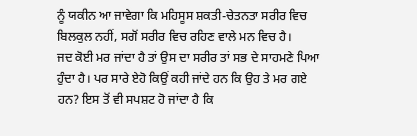ਨੂੰ ਯਕੀਨ ਆ ਜਾਵੇਗਾ ਕਿ ਮਹਿਸੂਸ ਸ਼ਕਤੀ-ਚੇਤਨਤਾ ਸਰੀਰ ਵਿਚ ਬਿਲਕੁਲ ਨਹੀਂ, ਸਗੋਂ ਸਰੀਰ ਵਿਚ ਰਹਿਣ ਵਾਲੇ ਮਨ ਵਿਚ ਹੈ।
ਜਦ ਕੋਈ ਮਰ ਜਾਂਦਾ ਹੈ ਤਾਂ ਉਸ ਦਾ ਸਰੀਰ ਤਾਂ ਸਭ ਦੇ ਸਾਹਮਣੇ ਪਿਆ ਹੁੰਦਾ ਹੈ। ਪਰ ਸਾਰੇ ਏਹੋ ਕਿਉਂ ਕਹੀ ਜਾਂਦੇ ਹਨ ਕਿ ਉਹ ਤੇ ਮਰ ਗਏ ਹਨ? ਇਸ ਤੋਂ ਵੀ ਸਪਸ਼ਟ ਹੋ ਜਾਂਦਾ ਹੈ ਕਿ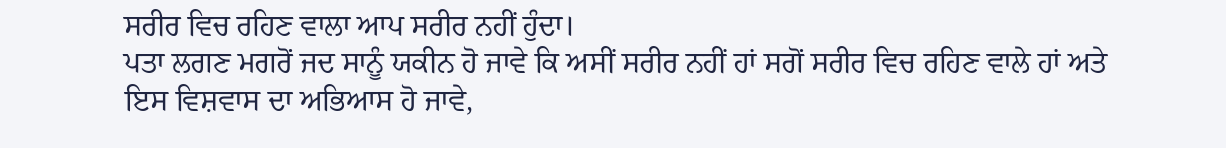ਸਰੀਰ ਵਿਚ ਰਹਿਣ ਵਾਲਾ ਆਪ ਸਰੀਰ ਨਹੀਂ ਹੁੰਦਾ।
ਪਤਾ ਲਗਣ ਮਗਰੋਂ ਜਦ ਸਾਨੂੰ ਯਕੀਨ ਹੋ ਜਾਵੇ ਕਿ ਅਸੀਂ ਸਰੀਰ ਨਹੀਂ ਹਾਂ ਸਗੋਂ ਸਰੀਰ ਵਿਚ ਰਹਿਣ ਵਾਲੇ ਹਾਂ ਅਤੇ ਇਸ ਵਿਸ਼ਵਾਸ ਦਾ ਅਭਿਆਸ ਹੋ ਜਾਵੇ,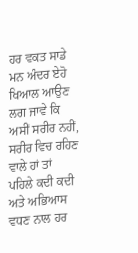ਹਰ ਵਕਤ ਸਾਡੇ ਮਨ ਅੰਦਰ ਏਹੋ ਖਿਆਲ ਆਉਣ ਲਗ ਜਾਵੇ ਕਿ ਅਸੀਂ ਸਰੀਰ ਨਹੀਂ, ਸਰੀਰ ਵਿਚ ਰਹਿਣ ਵਾਲੇ ਹਾਂ ਤਾਂ ਪਹਿਲੇ ਕਦੀ ਕਦੀ ਅਤੇ ਅਭਿਆਸ ਵਧਣ ਨਾਲ ਹਰ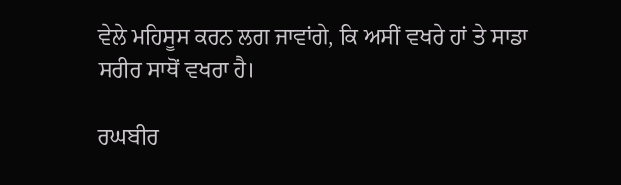ਵੇਲੇ ਮਹਿਸੂਸ ਕਰਨ ਲਗ ਜਾਵਾਂਗੇ, ਕਿ ਅਸੀਂ ਵਖਰੇ ਹਾਂ ਤੇ ਸਾਡਾ ਸਰੀਰ ਸਾਥੋਂ ਵਖਰਾ ਹੈ।

ਰਘਬੀਰ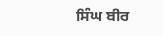ਸਿੰਘ ਬੀਰ